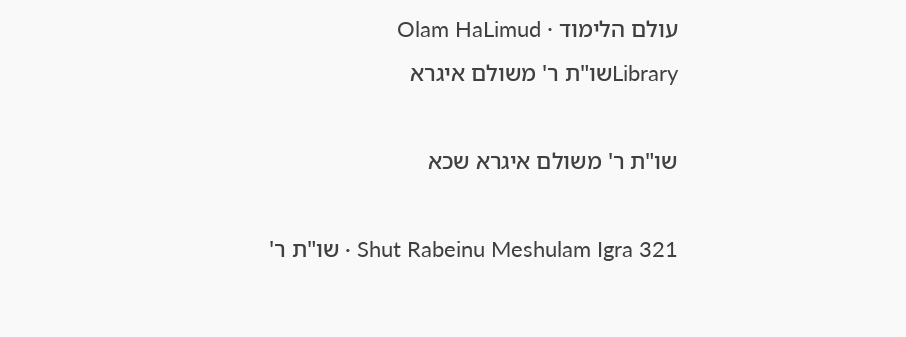עולם הלימוד · Olam HaLimud
Libraryשו"ת ר' משולם איגרא

שו"ת ר' משולם איגרא שכא

Shut Rabeinu Meshulam Igra 321 · שו"ת ר'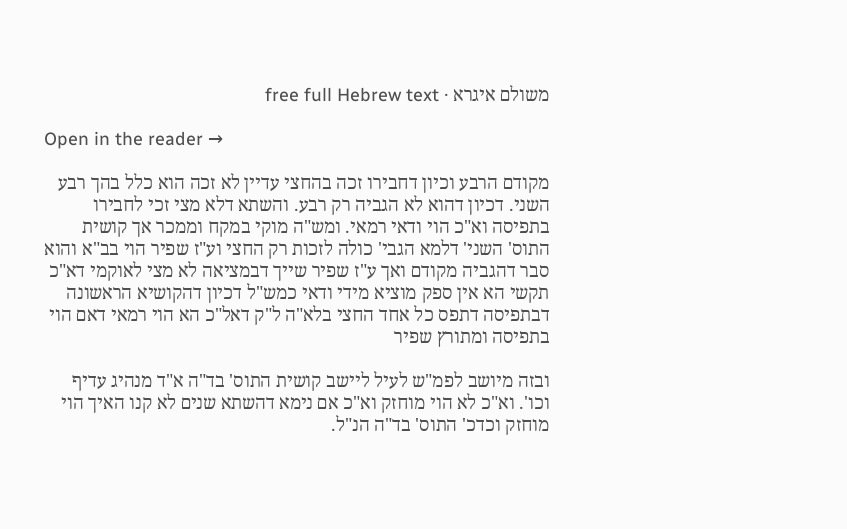משולם איגרא · free full Hebrew text

Open in the reader →

מקודם הרבע וכיון דחבירו זכה בהחצי עדיין לא זכה הוא כלל בהך רבע השני. דכיון דהוא לא הגביה רק רבע. והשתא דלא מצי זכי לחבירו בתפיסה וא"כ הוי ודאי רמאי. ומש"ה מוקי במקח וממכר אך קושית התוס' השני' דלמא הגבי' כולה לזכות רק החצי וע"ז שפיר הוי בב"א והוא סבר דהגביה מקודם ואך ע"ז שפיר שייך דבמציאה לא מצי לאוקמי דא"כ תקשי הא אין ספק מוציא מידי ודאי כמש"ל דכיון דהקושיא הראשונה דבתפיסה דתפס כל אחד החצי בלא"ה ל"ק דאל"כ הא הוי רמאי דאם הוי בתפיסה ומתורץ שפיר

ובזה מיושב לפמ"ש לעיל ליישב קושית התוס' בד"ה א"ד מנהיג עדיף וכו'. וא"כ לא הוי מוחזק וא"כ אם נימא דהשתא שנים לא קנו האיך הוי מוחזק וכדכ' התוס' בד"ה הנ"ל.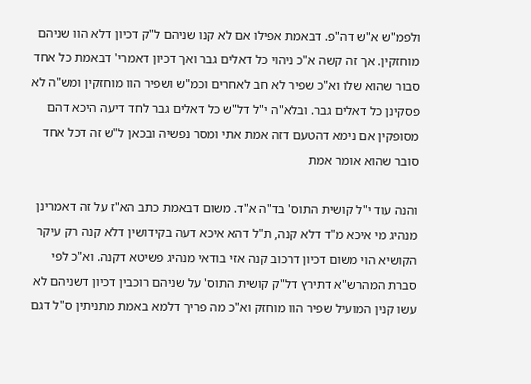ולפמ"ש א"ש דה"פ. דבאמת אפילו אם לא קנו שניהם ל"ק דכיון דלא הוו שניהם מוחזקין. אך זה קשה א"כ ניהוי כל דאלים גבר ואך דכיון דאמרי' דבאמת כל אחד סבור שהוא שלו וא"כ שפיר לא חב לאחרים וכמ"ש ושפיר הוו מוחזקין ומש"ה לא פסקינן כל דאלים גבר. ובלא"ה י"ל דל"ש כל דאלים גבר לחד דיעה היכא דהם מסופקין אם נימא דהטעם דזה אמת אתי ומסר נפשיה ובכאן ל"ש זה דכל אחד סובר שהוא אומר אמת

והנה עוד י"ל קושית התוס' בד"ה א"ד. משום דבאמת כתב הא"ז על זה דאמרינן מנהיג מי איכא מ"ד דלא קנה, ת"ל דהא איכא דעה בקידושין דלא קנה רק עיקר הקושיא הוי משום דכיון דרכוב קנה אזי בודאי מנהיג פשיטא דקנה. וא"כ לפי סברת המהרש"א דתירץ דל"ק קושית התוס' על שניהם רוכבין דכיון דשניהם לא עשו קנין המועיל שפיר הוו מוחזק וא"כ מה פריך דלמא באמת מתניתין ס"ל דגם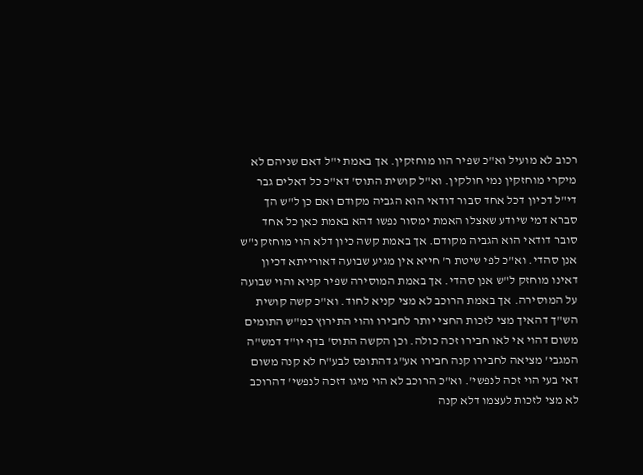רכוב לא מועיל וא"כ שפיר הוו מוחזקין. אך באמת י"ל דאם שניהם לא מיקרי מוחזקין נמי חולקין. וא"ל קושית התוס' דא"כ כל דאלים גבר די"ל דכיון דכל אחד סבור דודאי הוא הגביה מקודם ואם כן ל"ש הך סברא דמי שיודע שאצלו האמת ימסור נפשו דהא באמת כאן כל אחד סובר דודאי הוא הגביה מקודם. אך באמת קשה כיון דלא הוי מוחזק נ"ש אנן סהדי. וא"כ לפי שיטת ר' חייא אין מגיע שבועה דאורייתא דכיון דאינו מוחזק ל"ש אנן סהדי. אך באמת המוסירה שפיר קניא והוי שבועה על המוסירה. אך באמת הרוכב לא מצי קניא לחוד. וא"כ קשה קושית הש"ך דהאיך מצי לזכות החצי יותר לחבירו והוי התירוץ כמ"ש התומים משום דהוי אי לאו חבירו זכה כולה. וכן הקשה התוס' בדף יו"ד דמש"ה המגבי' מציאה לחבירו קנה חבירו אע"ג דהתופס לבע"ח לא קנה משום דאי בעי הוי זכה לנפשי'. וא"כ הרוכב לא הוי מיגו דזכה לנפשי' דהרוכב לא מצי לזכות לעצמו דלא קנה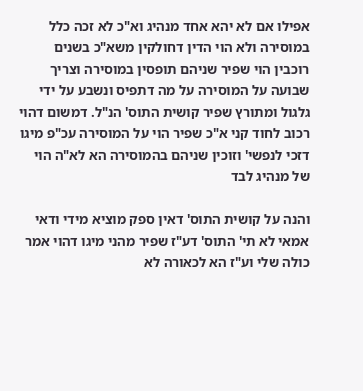אפילו אם לא יהא אחד מנהיג וא"כ לא זכה כלל במוסירה ולא הוי הדין דחולקין משא"כ בשנים רוכבין הוי שפיר שניהם תופסין במוסירה וצריך שבועה על המוסירה על מה דתפיס ונשבע על ידי גלגול ומתורץ שפיר קושית התוס' הנ"ל. דמשום דהוי רכוב לחוד קני א"כ שפיר הוי על המוסירה עכ"פ מיגו דזכי לנפשי' וזוכין שניהם בהמוסירה הא לא"ה הוי של מנהיג לבד

והנה על קושית התוס' דאין ספק מוציא מידי ודאי אמאי לא תי' התוס' דע"ז שפיר מהני מיגו דהוי אמר כולה שלי וע"ז הא לכאורה לא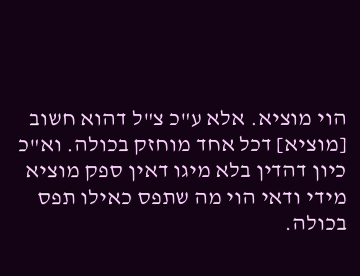הוי מוציא. אלא ע"כ צ"ל דהוא חשוב [מוציא] דכל אחד מוחזק בכולה. וא"כ כיון דהדין בלא מיגו דאין ספק מוציא מידי ודאי הוי מה שתפס כאילו תפס בכולה.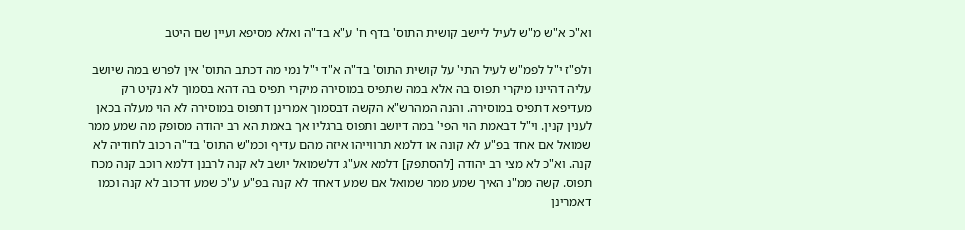וא"כ א"ש מ"ש לעיל ליישב קושית התוס' בדף ח' ע"א בד"ה ואלא מסיפא ועיין שם היטב

ולפ"ז י"ל לפמ"ש לעיל התי' על קושית התוס' בד"ה א"ד י"ל נמי מה דכתב התוס' אין לפרש במה שיושב עליה דהיינו מיקרי תפוס בה אלא במה שתפיס במוסירה מיקרי תפיס בה דהא בסמוך לא נקיט רק מעדיפא דתפיס במוסירה. והנה המהרש"א הקשה דבסמוך אמרינן דתפוס במוסירה לא הוי מעלה בכאן לענין קנין. וי"ל דבאמת הוי הפי' במה דיושב ותפוס ברגליו אך באמת הא רב יהודה מסופק מה שמע ממר שמואל אם אחד בפ"ע לא קונה או דלמא תרווייהו איזה מהם עדיף וכמ"ש התוס' בד"ה רכוב לחודיה לא קנה. וא"כ לא מצי רב יהודה [להסתפק] דלמא אע"ג דלשמואל יושב לא קנה לרבנן דלמא רוכב קנה מכח תפוס. קשה ממ"נ האיך שמע ממר שמואל אם שמע דאחד לא קנה בפ"ע ע"כ שמע דרכוב לא קנה וכמו דאמרינן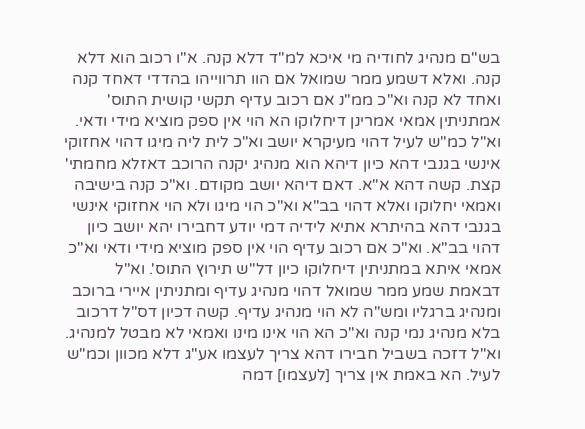בש"ם מנהיג לחודיה מי איכא למ"ד דלא קנה. א"ו רכוב הוא דלא קנה. ואלא דשמע ממר שמואל אם הוו תרווייהו בהדדי דאחד קנה ואחד לא קנה וא"כ ממ"נ אם רכוב עדיף תקשי קושית התוס' אמתניתין אמאי אמרינן דיחלוקו הא הוי אין ספק מוציא מידי ודאי. וא"ל כמ"ש לעיל דהוי מעיקרא יושב וא"כ לית ליה מיגו דהוי אחזוקי אינשי בגנבי דהא כיון דיהא הוא מנהיג יקנה הרוכב דאזלא מחמתי' קצת. קשה דהא א"א. דאם דיהא יושב מקודם. וא"כ קנה בישיבה ואמאי יחלוקו ואלא דהוי בב"א וא"כ הוי מיגו ולא הוי אחזוקי אינשי בגנבי דהא בהיתרא אתיא לידיה דמי יודע דחבירו יהא יושב כיון דהוי בב"א. וא"כ אם רכוב עדיף הוי אין ספק מוציא מידי ודאי וא"כ אמאי איתא במתניתין דיחלוקו כיון דל"ש תירוץ התוס'. וא"ל דבאמת שמע ממר שמואל דהוי מנהיג עדיף ומתניתין איירי ברוכב ומנהיג ברגליו ומש"ה לא הוי מנהיג עדיף. קשה דכיון דס"ל דרכוב בלא מנהיג נמי קנה וא"כ הא הוי אינו מינו ואמאי לא מבטל למנהיג. וא"ל דזכה בשביל חבירו דהא צריך לעצמו אע"ג דלא מכוון וכמ"ש לעיל. הא באמת אין צריך [לעצמו] דמה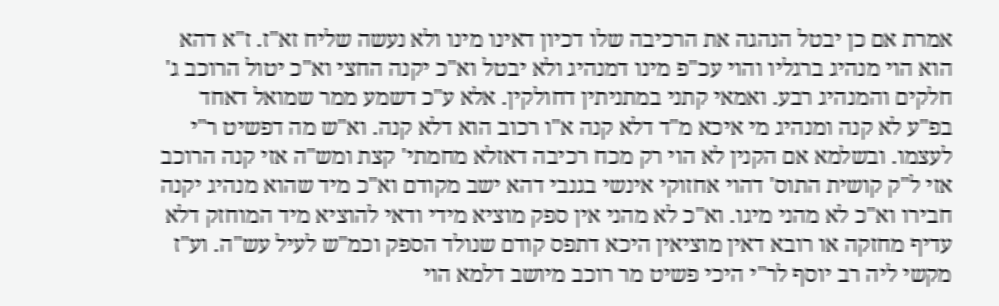אמרת אם כן יבטל הנהגה את הרכיבה שלו דכיון דאינו מינו ולא נעשה שליח זא"ז. ז"א דהא הוא הוי מנהיג ברגליו והוי עכ"פ מינו דמנהיג ולא יבטל וא"כ יקנה החצי וא"כ יטול הרוכב ג' חלקים והמנהיג רבע. ואמאי קתני במתניתין דחולקין. אלא ע"כ דשמע ממר שמואל דאחד בפ"ע לא קנה ומנהיג מי איכא מ"ד דלא קנה א"ו רכוב הוא דלא קנה. וא"ש מה דפשיט ר"י לעצמו. ובשלמא אם הקנין לא הוי רק מכח רכיבה דאזלא מחמתי' קצת ומש"ה אזי קנה הרוכב אזי ל"ק קושית התוס' דהוי אחזוקי אינשי בגנבי דהא ישב מקודם וא"כ מיד שהוא מנהיג יקנה חבירו וא"כ לא מהני מיגו. וא"כ לא מהני אין ספק מוציא מידי ודאי להוציא מיד המוחזק דלא עדיף מחזקה או רובא דאין מוציאין היכא דתפס קודם שנולד הספק וכמ"ש לעיל עש"ה. וע"ז מקשי ליה רב יוסף לר"י היכי פשיט מר רוכב מיושב דלמא הוי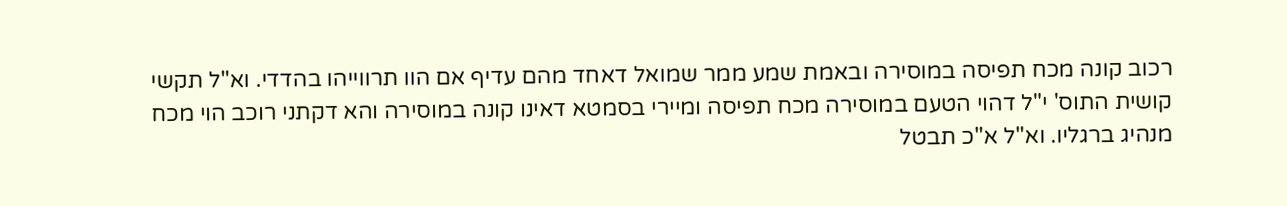רכוב קונה מכח תפיסה במוסירה ובאמת שמע ממר שמואל דאחד מהם עדיף אם הוו תרווייהו בהדדי. וא"ל תקשי קושית התוס' י"ל דהוי הטעם במוסירה מכח תפיסה ומיירי בסמטא דאינו קונה במוסירה והא דקתני רוכב הוי מכח מנהיג ברגליו. וא"ל א"כ תבטל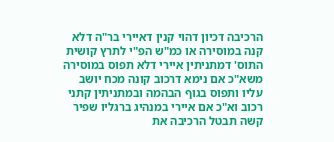הרכיבה דכיון דהוי קנין דאיירי בר"ה דלא קנה במוסירה או כמ"ש הפ"י לתרץ קושית התוס' דמתניתין איירי דלא תפוס במוסירה משא"כ אם נימא דרכוב קונה מכח יושב עליו ותפוס בגוף הבהמה ובמתניתין קתני רכוב וא"כ אם איירי במנהיג ברגליו שפיר קשה תבטל הרכיבה את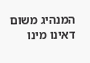המנהיג משום דאינו מינו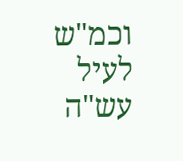וכמ"ש לעיל עש"ה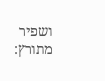ושפיר מתורץ: